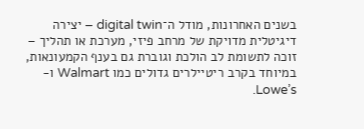בשנים האחרונות, מודל ה־digital twin – יצירה דיגיטלית מדויקת של מרחב פיזי, מערכת או תהליך – זוכה לתשומת לב הולכת וגוברת גם בענף הקמעונאות, במיוחד בקרב ריטיילרים גדולים כמו Walmart ו-Lowe’s.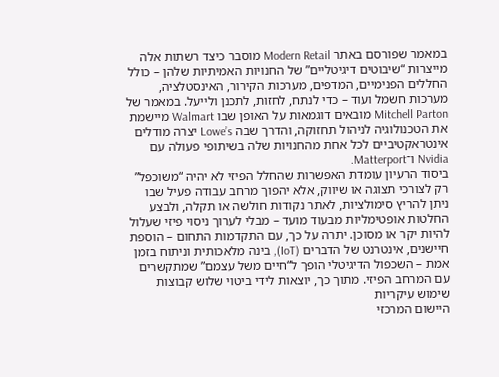במאמר שפורסם באתר Modern Retail מוסבר כיצד רשתות אלה מייצרות “שיבוטים דיגיטליים” של החנויות האמיתיות שלהן – כולל החללים הפנימיים, המדפים, מערכות הקירור, האינסטלציה, מערכות חשמל ועוד – כדי לנתח, לחזות, לתכנן ולייעל. במאמר של Mitchell Parton מובאים דוגמאות על האופן שבו Walmart מיישמת את הטכנולוגיה לניהול תחזוקה, והדרך שבה Lowe’s יצרה מודלים אינטראקטיביים לכל אחת מהחנויות שלה בשיתופי פעולה עם Nvidia ו־Matterport.
ביסוד הרעיון עומדת האפשרות שהחלל הפיזי לא יהיה “משוכפל” רק לצורכי תצוגה או שיווק, אלא יהפוך מרחב עבודה פעיל שבו ניתן להריץ סימולציות, לאתר נקודות חולשה או תקלה, ולבצע החלטות אופטימליות מבעוד מועד – מבלי לערוך ניסוי פיזי שעלול להיות יקר או מסוכן. יתרה על כך, עם התקדמות התחום – הוספת חיישנים, אינטרנט של הדברים (IoT), בינה מלאכותית וניתוח בזמן אמת – השכפול הדיגיטלי הופך ל“חיים משל עצמם” שמתקשרים עם המרחב הפיזי. מתוך כך, יוצאות לידי ביטוי שלוש קבוצות שימוש עיקריות
היישום המרכזי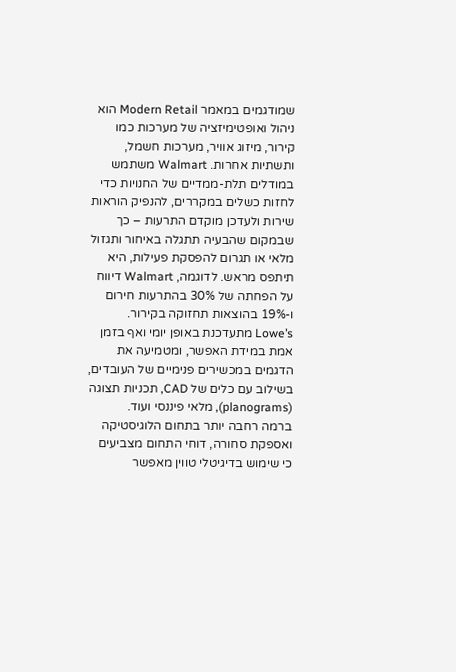שמודגמים במאמר Modern Retail הוא ניהול ואופטימיזציה של מערכות כמו קירור, מיזוג אוויר, מערכות חשמל, ותשתיות אחרות. Walmart משתמש במודלים תלת-ממדיים של החנויות כדי לחזות כשלים במקררים, להנפיק הוראות שירות ולעדכן מוקדם התרעות – כך שבמקום שהבעיה תתגלה באיחור ותגזול מלאי או תגרום להפסקת פעילות, היא תיתפס מראש. לדוגמה, Walmart דיווח על הפחתה של 30% בהתרעות חירום ו-19% בהוצאות תחזוקה בקירור.
Lowe’s מתעדכנת באופן יומי ואף בזמן אמת במידת האפשר, ומטמיעה את הדגמים במכשירים פנימיים של העובדים, בשילוב עם כלים של CAD, תכניות תצוגה (planograms), מלאי פיננסי ועוד.
ברמה רחבה יותר בתחום הלוגיסטיקה ואספקת סחורה, דוחי התחום מצביעים כי שימוש בדיגיטלי טווין מאפשר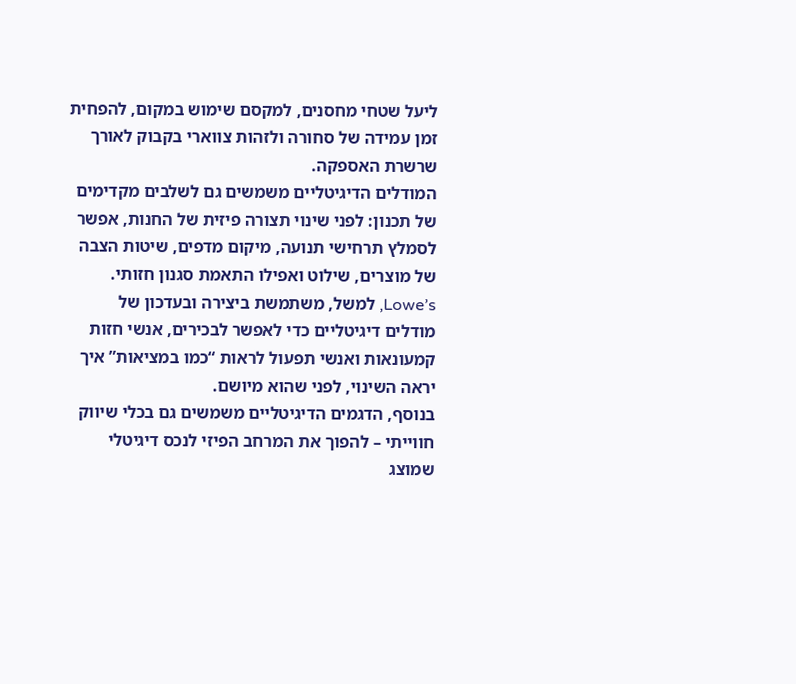ליעל שטחי מחסנים, למקסם שימוש במקום, להפחית זמן עמידה של סחורה ולזהות צווארי בקבוק לאורך שרשרת האספקה.
המודלים הדיגיטליים משמשים גם לשלבים מקדימים של תכנון: לפני שינוי תצורה פיזית של החנות, אפשר לסמלץ תרחישי תנועה, מיקום מדפים, שיטות הצבה של מוצרים, שילוט ואפילו התאמת סגנון חזותי. Lowe’s, למשל, משתמשת ביצירה ובעדכון של מודלים דיגיטליים כדי לאפשר לבכירים, אנשי חזות קמעונאות ואנשי תפעול לראות “כמו במציאות” איך יראה השינוי, לפני שהוא מיושם.
בנוסף, הדגמים הדיגיטליים משמשים גם בכלי שיווק חווייתי – להפוך את המרחב הפיזי לנכס דיגיטלי שמוצג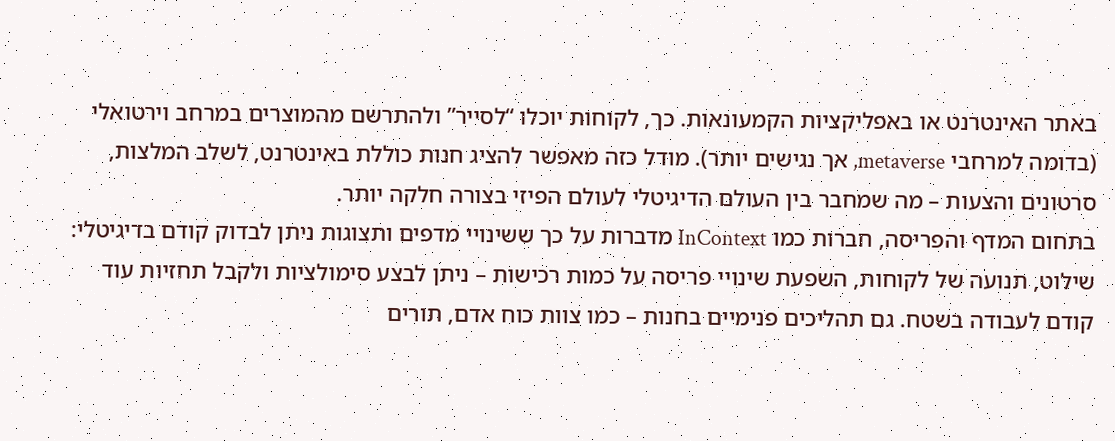באתר האינטרנט או באפליקציות הקמעונאות. כך, לקוחות יוכלו “לסייר” ולהתרשם מהמוצרים במרחב וירטואלי (בדומה למרחבי metaverse, אך נגישים יותר). מודל כזה מאפשר להציג חנות כוללת באינטרנט, לשלב המלצות, סרטונים והצעות – מה שמחבר בין העולם הדיגיטלי לעולם הפיזי בצורה חלקה יותר.
בתחום המדף והפריסה, חברות כמו InContext מדברות על כך ששינויי מדפים ותצוגות ניתן לבדוק קודם בדיגיטלי: שילוט, תנועה של לקוחות, השפעת שינויי פריסה על כמות רכישות – ניתן לבצע סימולציות ולקבל תחזיות עוד קודם לעבודה בשטח. גם תהליכים פנימיים בחנות – כמו צוות כוח אדם, תורים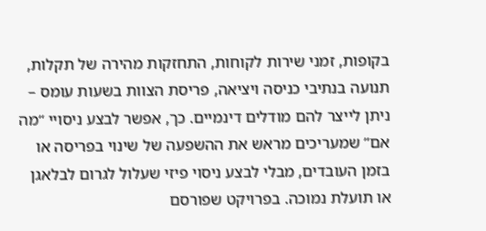בקופות, זמני שירות לקוחות, התחזקות מהירה של תקלות, תנועה בנתיבי כניסה ויציאה, פריסת הצוות בשעות עומס – ניתן לייצר להם מודלים דינמיים. כך, אפשר לבצע ניסויי “מה אם” שמעריכים מראש את ההשפעה של שינוי בפריסה או בזמן העובדים, מבלי לבצע ניסוי פיזי שעלול לגרום לבלאגן או תועלת נמוכה. בפרויקט שפורסם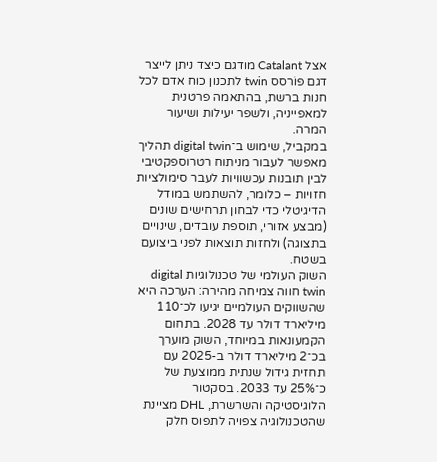אצל Catalant מודגם כיצד ניתן לייצר דגם פוֹרסס twin לתכנון כוח אדם לכל חנות ברשת, בהתאמה פרטנית למאפייניה, ולשפר יעילות ושיעור המרה.
במקביל, שימוש ב־digital twin תהליך מאפשר לעבור מניתוח רטרוספקטיבי לבין תובנות עכשוויות לעבר סימולציות חזויות – כלומר, להשתמש במודל הדיגיטלי כדי לבחון תרחישים שונים (מבצע אזורי, תוספת עובדים, שינויים בתצוגה) ולחזות תוצאות לפני ביצועם בשטח.
השוק העולמי של טכנולוגיות digital twin חווה צמיחה מהירה: הערכה היא שהשווקים העולמיים יגיעו לכ־110 מיליארד דולר עד 2028. בתחום הקמעונאות במיוחד, השוק מוערך בכ־2 מיליארד דולר ב-2025 עם תחזית גידול שנתית ממוצעת של כ־25% עד 2033. בסקטור הלוגיסטיקה והשרשרת, DHL מציינת שהטכנולוגיה צפויה לתפוס חלק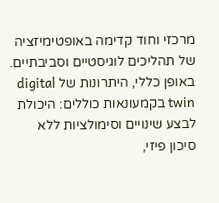מרכזי וחוד קדימה באופטימיזציה של תהליכים לוגיסטיים וסביבתיים.
באופן כללי, היתרונות של digital twin בקמעונאות כוללים: היכולת לבצע שינויים וסימולציות ללא סיכון פיזי,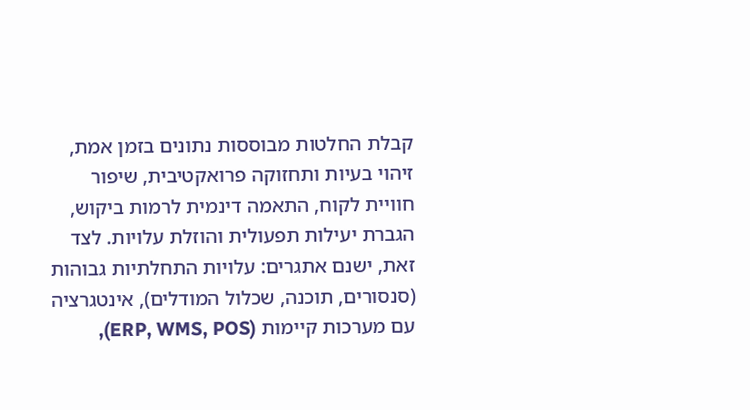קבלת החלטות מבוססות נתונים בזמן אמת, זיהוי בעיות ותחזוקה פרואקטיבית, שיפור חוויית לקוח, התאמה דינמית לרמות ביקוש, הגברת יעילות תפעולית והוזלת עלויות. לצד זאת, ישנם אתגרים: עלויות התחלתיות גבוהות (סנסורים, תוכנה, שכלול המודלים), אינטגרציה עם מערכות קיימות (ERP, WMS, POS),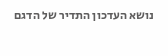נושא העדכון התדיר של הדגם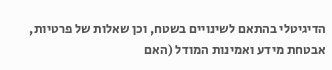הדיגיטלי בהתאם לשינויים בשטח, וכן שאלות של פרטיות, אבטחת מידע ואמינות המודל (האם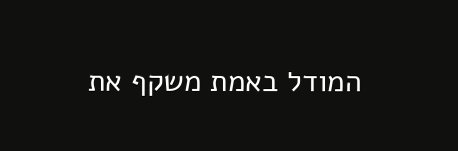המודל באמת משקף את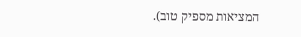המציאות מספיק טוב).